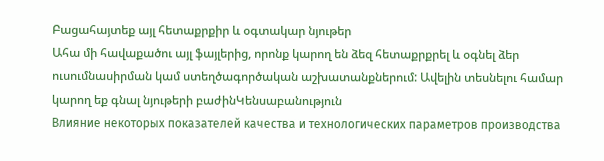Բացահայտեք այլ հետաքրքիր և օգտակար նյութեր
Ահա մի հավաքածու այլ ֆայլերից, որոնք կարող են ձեզ հետաքրքրել և օգնել ձեր ուսումնասիրման կամ ստեղծագործական աշխատանքներում: Ավելին տեսնելու համար կարող եք գնալ նյութերի բաժինԿենսաբանություն
Влияние некоторых показателей качества и технологических параметров производства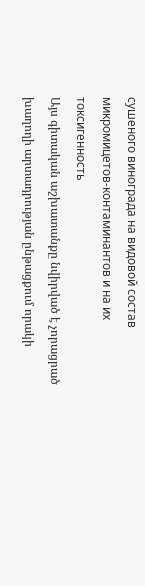сушеного винограда на видовой состав микромицетов-контаминантов и на их токсигенность
Այս գիտական աշխատանքը նվիրված է չորացրած խաղողի արտադրության ընթացքում որակի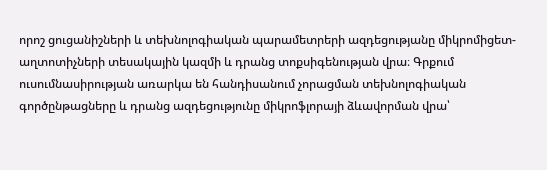որոշ ցուցանիշների և տեխնոլոգիական պարամետրերի ազդեցությանը միկրոմիցետ-աղտոտիչների տեսակային կազմի և դրանց տոքսիգենության վրա։ Գրքում ուսումնասիրության առարկա են հանդիսանում չորացման տեխնոլոգիական գործընթացները և դրանց ազդեցությունը միկրոֆլորայի ձևավորման վրա՝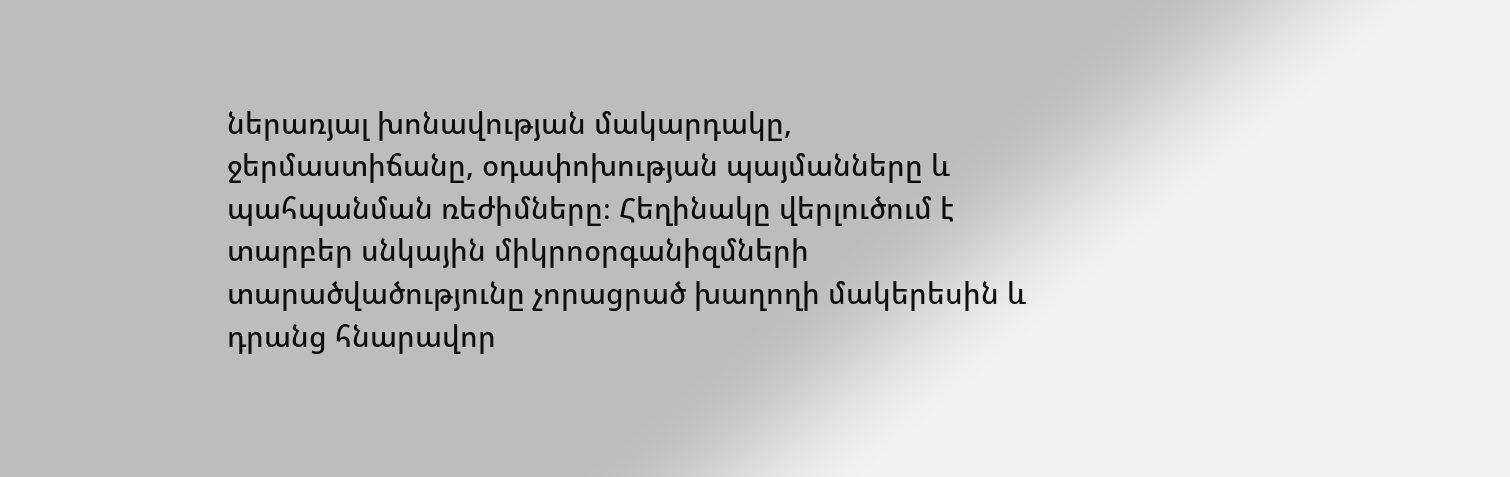ներառյալ խոնավության մակարդակը, ջերմաստիճանը, օդափոխության պայմանները և պահպանման ռեժիմները։ Հեղինակը վերլուծում է տարբեր սնկային միկրոօրգանիզմների տարածվածությունը չորացրած խաղողի մակերեսին և դրանց հնարավոր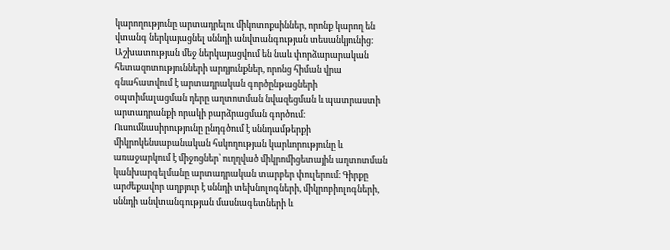կարողությունը արտադրելու միկոտոքսիններ, որոնք կարող են վտանգ ներկայացնել սննդի անվտանգության տեսանկյունից։ Աշխատության մեջ ներկայացվում են նաև փորձարարական հետազոտությունների արդյունքներ, որոնց հիման վրա գնահատվում է արտադրական գործընթացների օպտիմալացման դերը աղտոտման նվազեցման և պատրաստի արտադրանքի որակի բարձրացման գործում։ Ուսումնասիրությունը ընդգծում է սննդամթերքի միկրոկենսաբանական հսկողության կարևորությունը և առաջարկում է միջոցներ՝ ուղղված միկրոմիցետային աղտոտման կանխարգելմանը արտադրական տարբեր փուլերում։ Գիրքը արժեքավոր աղբյուր է սննդի տեխնոլոգների, միկրոբիոլոգների, սննդի անվտանգության մասնագետների և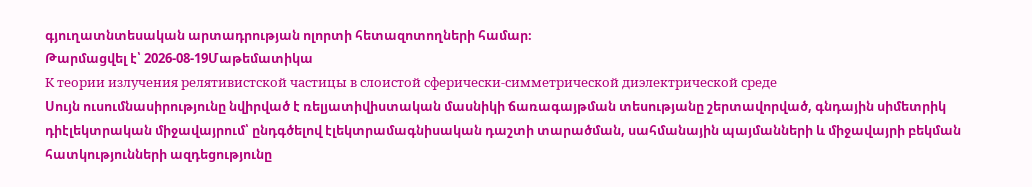գյուղատնտեսական արտադրության ոլորտի հետազոտողների համար։
Թարմացվել է՝ 2026-08-19Մաթեմատիկա
К теории излучения релятивистской частицы в слоистой сферически-симметрической диэлектрической среде
Սույն ուսումնասիրությունը նվիրված է ռելյատիվիստական մասնիկի ճառագայթման տեսությանը շերտավորված, գնդային սիմետրիկ դիէլեկտրական միջավայրում՝ ընդգծելով էլեկտրամագնիսական դաշտի տարածման, սահմանային պայմանների և միջավայրի բեկման հատկությունների ազդեցությունը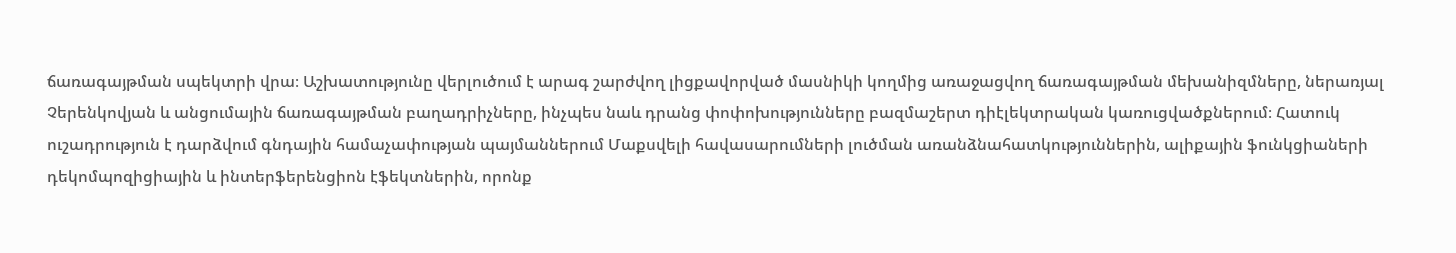ճառագայթման սպեկտրի վրա։ Աշխատությունը վերլուծում է արագ շարժվող լիցքավորված մասնիկի կողմից առաջացվող ճառագայթման մեխանիզմները, ներառյալ Չերենկովյան և անցումային ճառագայթման բաղադրիչները, ինչպես նաև դրանց փոփոխությունները բազմաշերտ դիէլեկտրական կառուցվածքներում։ Հատուկ ուշադրություն է դարձվում գնդային համաչափության պայմաններում Մաքսվելի հավասարումների լուծման առանձնահատկություններին, ալիքային ֆունկցիաների դեկոմպոզիցիային և ինտերֆերենցիոն էֆեկտներին, որոնք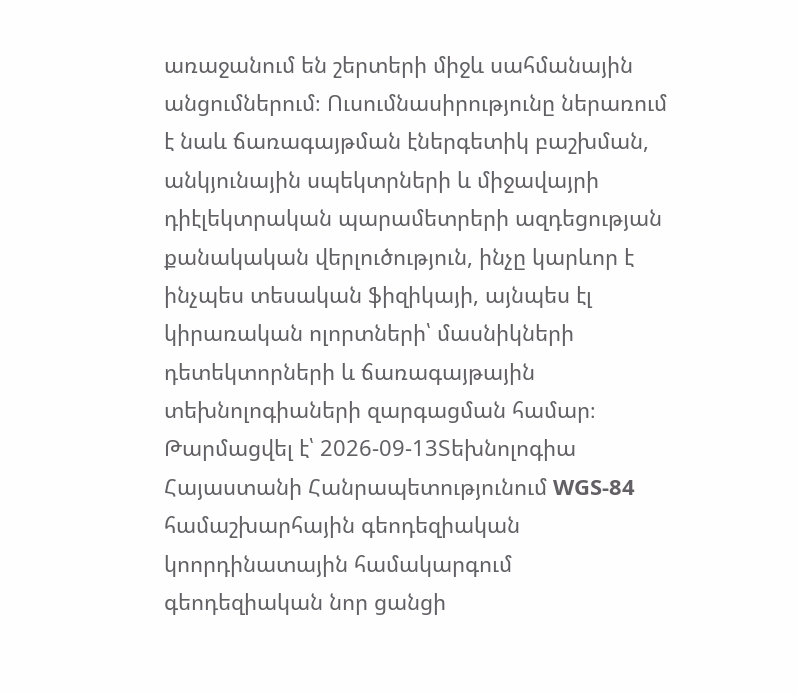առաջանում են շերտերի միջև սահմանային անցումներում։ Ուսումնասիրությունը ներառում է նաև ճառագայթման էներգետիկ բաշխման, անկյունային սպեկտրների և միջավայրի դիէլեկտրական պարամետրերի ազդեցության քանակական վերլուծություն, ինչը կարևոր է ինչպես տեսական ֆիզիկայի, այնպես էլ կիրառական ոլորտների՝ մասնիկների դետեկտորների և ճառագայթային տեխնոլոգիաների զարգացման համար։
Թարմացվել է՝ 2026-09-13Տեխնոլոգիա
Հայաստանի Հանրապետությունում WGS-84 համաշխարհային գեոդեզիական կոորդինատային համակարգում գեոդեզիական նոր ցանցի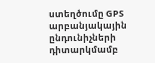ստեղծումը GPS արբանյակային ընդունիչների դիտարկմամբ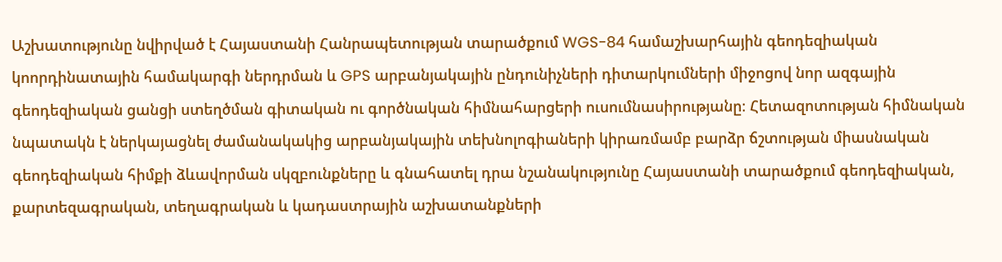Աշխատությունը նվիրված է Հայաստանի Հանրապետության տարածքում WGS-84 համաշխարհային գեոդեզիական կոորդինատային համակարգի ներդրման և GPS արբանյակային ընդունիչների դիտարկումների միջոցով նոր ազգային գեոդեզիական ցանցի ստեղծման գիտական ու գործնական հիմնահարցերի ուսումնասիրությանը։ Հետազոտության հիմնական նպատակն է ներկայացնել ժամանակակից արբանյակային տեխնոլոգիաների կիրառմամբ բարձր ճշտության միասնական գեոդեզիական հիմքի ձևավորման սկզբունքները և գնահատել դրա նշանակությունը Հայաստանի տարածքում գեոդեզիական, քարտեզագրական, տեղագրական և կադաստրային աշխատանքների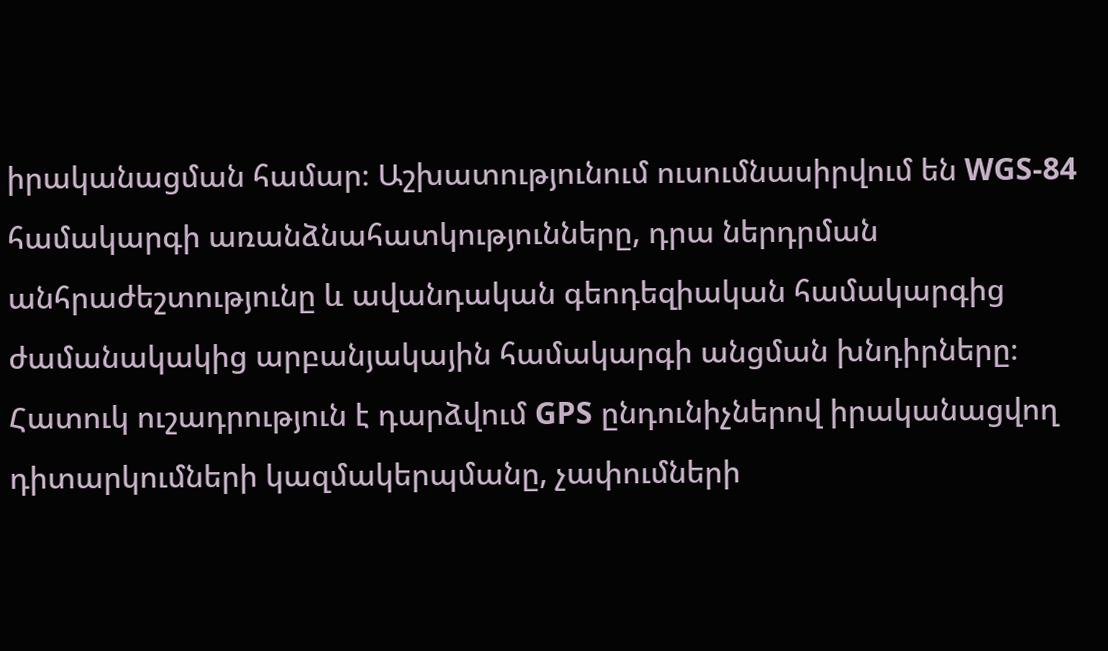իրականացման համար։ Աշխատությունում ուսումնասիրվում են WGS-84 համակարգի առանձնահատկությունները, դրա ներդրման անհրաժեշտությունը և ավանդական գեոդեզիական համակարգից ժամանակակից արբանյակային համակարգի անցման խնդիրները։ Հատուկ ուշադրություն է դարձվում GPS ընդունիչներով իրականացվող դիտարկումների կազմակերպմանը, չափումների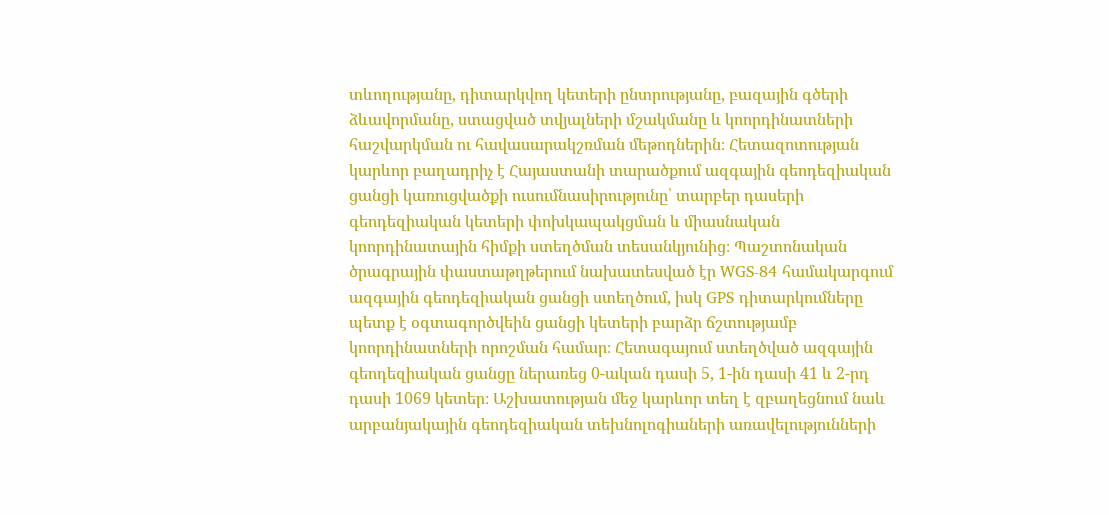տևողությանը, դիտարկվող կետերի ընտրությանը, բազային գծերի ձևավորմանը, ստացված տվյալների մշակմանը և կոորդինատների հաշվարկման ու հավասարակշռման մեթոդներին։ Հետազոտության կարևոր բաղադրիչ է Հայաստանի տարածքում ազգային գեոդեզիական ցանցի կառուցվածքի ուսումնասիրությունը՝ տարբեր դասերի գեոդեզիական կետերի փոխկապակցման և միասնական կոորդինատային հիմքի ստեղծման տեսանկյունից։ Պաշտոնական ծրագրային փաստաթղթերում նախատեսված էր WGS-84 համակարգում ազգային գեոդեզիական ցանցի ստեղծում, իսկ GPS դիտարկումները պետք է օգտագործվեին ցանցի կետերի բարձր ճշտությամբ կոորդինատների որոշման համար։ Հետագայում ստեղծված ազգային գեոդեզիական ցանցը ներառեց 0-ական դասի 5, 1-ին դասի 41 և 2-րդ դասի 1069 կետեր։ Աշխատության մեջ կարևոր տեղ է զբաղեցնում նաև արբանյակային գեոդեզիական տեխնոլոգիաների առավելությունների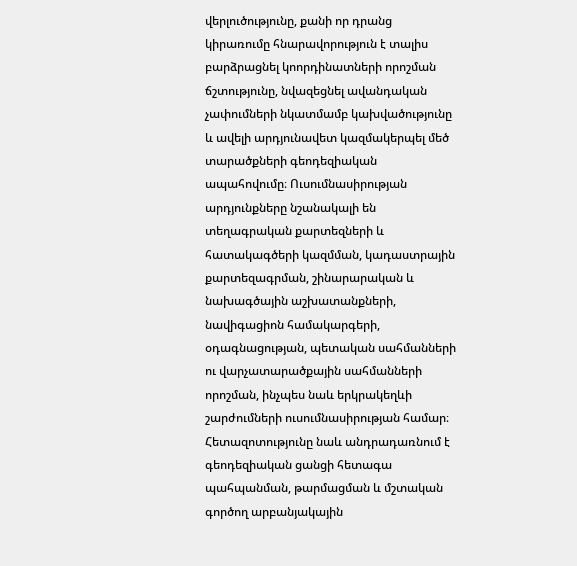վերլուծությունը, քանի որ դրանց կիրառումը հնարավորություն է տալիս բարձրացնել կոորդինատների որոշման ճշտությունը, նվազեցնել ավանդական չափումների նկատմամբ կախվածությունը և ավելի արդյունավետ կազմակերպել մեծ տարածքների գեոդեզիական ապահովումը։ Ուսումնասիրության արդյունքները նշանակալի են տեղագրական քարտեզների և հատակագծերի կազմման, կադաստրային քարտեզագրման, շինարարական և նախագծային աշխատանքների, նավիգացիոն համակարգերի, օդագնացության, պետական սահմանների ու վարչատարածքային սահմանների որոշման, ինչպես նաև երկրակեղևի շարժումների ուսումնասիրության համար։ Հետազոտությունը նաև անդրադառնում է գեոդեզիական ցանցի հետագա պահպանման, թարմացման և մշտական գործող արբանյակային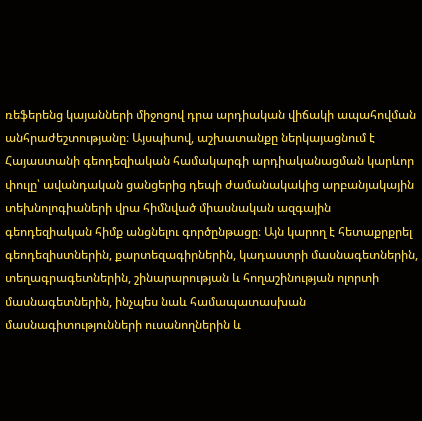ռեֆերենց կայանների միջոցով դրա արդիական վիճակի ապահովման անհրաժեշտությանը։ Այսպիսով, աշխատանքը ներկայացնում է Հայաստանի գեոդեզիական համակարգի արդիականացման կարևոր փուլը՝ ավանդական ցանցերից դեպի ժամանակակից արբանյակային տեխնոլոգիաների վրա հիմնված միասնական ազգային գեոդեզիական հիմք անցնելու գործընթացը։ Այն կարող է հետաքրքրել գեոդեզիստներին, քարտեզագիրներին, կադաստրի մասնագետներին, տեղագրագետներին, շինարարության և հողաշինության ոլորտի մասնագետներին, ինչպես նաև համապատասխան մասնագիտությունների ուսանողներին և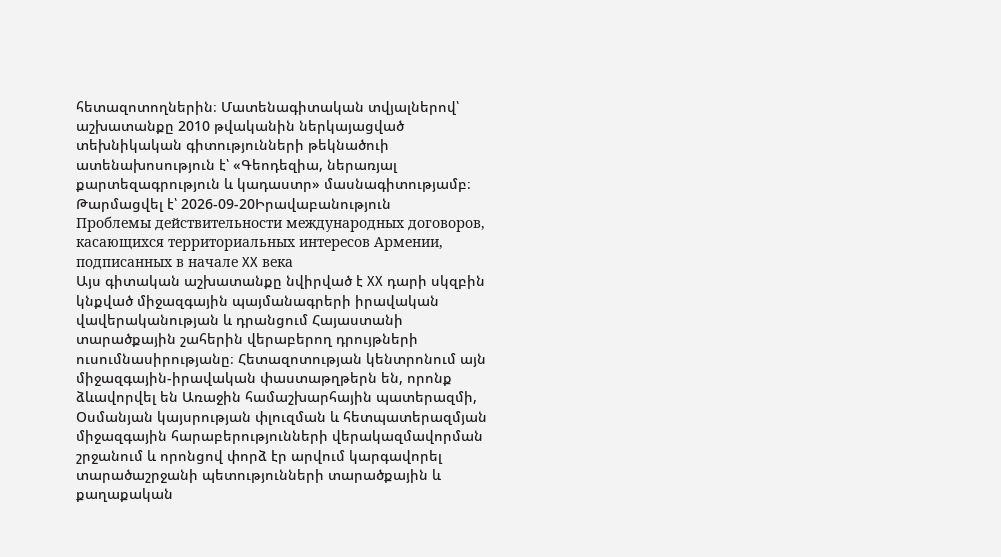հետազոտողներին։ Մատենագիտական տվյալներով՝ աշխատանքը 2010 թվականին ներկայացված տեխնիկական գիտությունների թեկնածուի ատենախոսություն է՝ «Գեոդեզիա, ներառյալ քարտեզագրություն և կադաստր» մասնագիտությամբ։
Թարմացվել է՝ 2026-09-20Իրավաբանություն
Проблемы действительности международных договоров, касающихся территориальных интересов Армении, подписанных в начале XX века
Այս գիտական աշխատանքը նվիրված է XX դարի սկզբին կնքված միջազգային պայմանագրերի իրավական վավերականության և դրանցում Հայաստանի տարածքային շահերին վերաբերող դրույթների ուսումնասիրությանը։ Հետազոտության կենտրոնում այն միջազգային-իրավական փաստաթղթերն են, որոնք ձևավորվել են Առաջին համաշխարհային պատերազմի, Օսմանյան կայսրության փլուզման և հետպատերազմյան միջազգային հարաբերությունների վերակազմավորման շրջանում և որոնցով փորձ էր արվում կարգավորել տարածաշրջանի պետությունների տարածքային և քաղաքական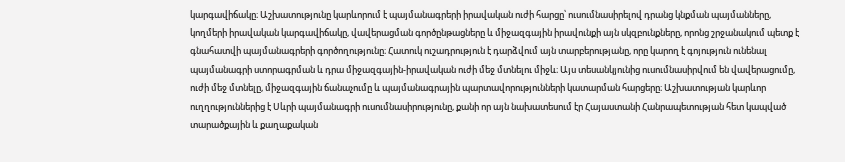կարգավիճակը։ Աշխատությունը կարևորում է պայմանագրերի իրավական ուժի հարցը՝ ուսումնասիրելով դրանց կնքման պայմանները, կողմերի իրավական կարգավիճակը, վավերացման գործընթացները և միջազգային իրավունքի այն սկզբունքները, որոնց շրջանակում պետք է գնահատվի պայմանագրերի գործողությունը։ Հատուկ ուշադրություն է դարձվում այն տարբերությանը, որը կարող է գոյություն ունենալ պայմանագրի ստորագրման և դրա միջազգային-իրավական ուժի մեջ մտնելու միջև։ Այս տեսանկյունից ուսումնասիրվում են վավերացումը, ուժի մեջ մտնելը, միջազգային ճանաչումը և պայմանագրային պարտավորությունների կատարման հարցերը։ Աշխատության կարևոր ուղղություններից է Սևրի պայմանագրի ուսումնասիրությունը, քանի որ այն նախատեսում էր Հայաստանի Հանրապետության հետ կապված տարածքային և քաղաքական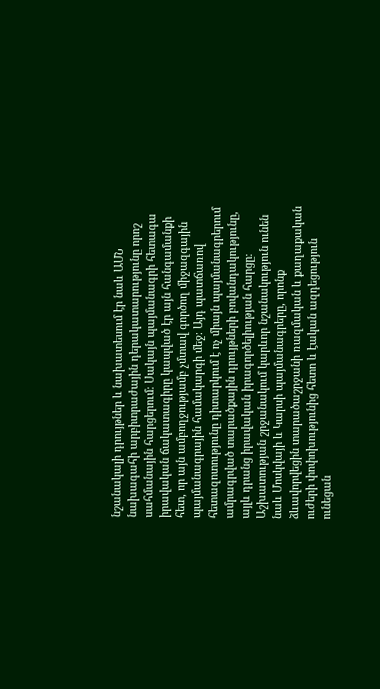նշանակալի դրույթներ և նախատեսում էր նաև ԱՄՆ նախագահի արբիտրաժային դերակատարությունը որոշ սահմանային հարցերում։ Սակայն պայմանագրի հետագա իրավական ճակատագիրը կապված էր այն հանգամանքի հետ, որ այն ամբողջությամբ չմտավ գործող միջազգային պայմանագրային համակարգի մեջ։ Այդ պատճառով հետազոտությունը դիտարկում է ոչ միայն պայմանագրերում ամրագրված տարածքային դրույթների բովանդակությունը, այլև դրանց իրավական իրագործելիության հարցը։ Աշխատության շրջանակում կարևոր նշանակություն ունեն նաև Մոսկվայի և Կարսի պայմանագրերը, որոնք ձևավորվեցին տարածաշրջանի ռազմական և քաղաքական ուժերի փոփոխությունից հետո և էական ազդեցություն ունեցան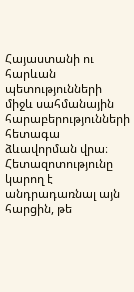Հայաստանի ու հարևան պետությունների միջև սահմանային հարաբերությունների հետագա ձևավորման վրա։ Հետազոտությունը կարող է անդրադառնալ այն հարցին, թե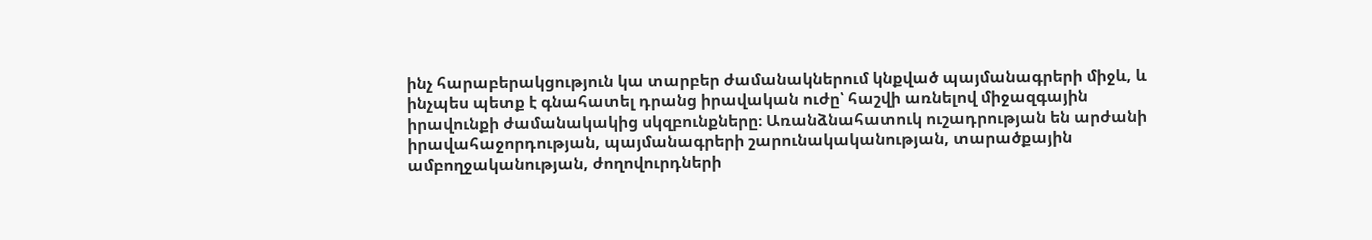ինչ հարաբերակցություն կա տարբեր ժամանակներում կնքված պայմանագրերի միջև, և ինչպես պետք է գնահատել դրանց իրավական ուժը՝ հաշվի առնելով միջազգային իրավունքի ժամանակակից սկզբունքները։ Առանձնահատուկ ուշադրության են արժանի իրավահաջորդության, պայմանագրերի շարունակականության, տարածքային ամբողջականության, ժողովուրդների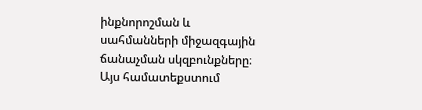ինքնորոշման և սահմանների միջազգային ճանաչման սկզբունքները։ Այս համատեքստում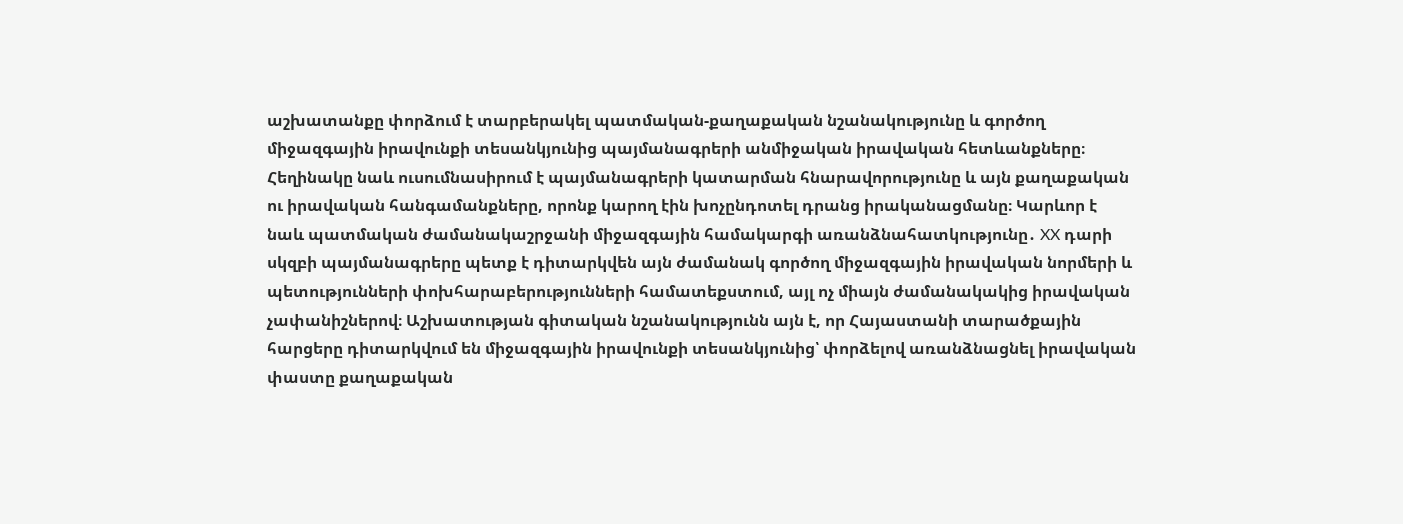աշխատանքը փորձում է տարբերակել պատմական-քաղաքական նշանակությունը և գործող միջազգային իրավունքի տեսանկյունից պայմանագրերի անմիջական իրավական հետևանքները։ Հեղինակը նաև ուսումնասիրում է պայմանագրերի կատարման հնարավորությունը և այն քաղաքական ու իրավական հանգամանքները, որոնք կարող էին խոչընդոտել դրանց իրականացմանը։ Կարևոր է նաև պատմական ժամանակաշրջանի միջազգային համակարգի առանձնահատկությունը․ XX դարի սկզբի պայմանագրերը պետք է դիտարկվեն այն ժամանակ գործող միջազգային իրավական նորմերի և պետությունների փոխհարաբերությունների համատեքստում, այլ ոչ միայն ժամանակակից իրավական չափանիշներով։ Աշխատության գիտական նշանակությունն այն է, որ Հայաստանի տարածքային հարցերը դիտարկվում են միջազգային իրավունքի տեսանկյունից՝ փորձելով առանձնացնել իրավական փաստը քաղաքական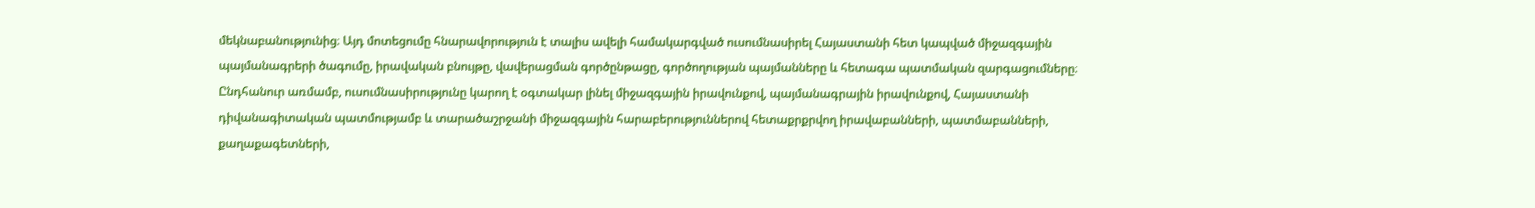մեկնաբանությունից։ Այդ մոտեցումը հնարավորություն է տալիս ավելի համակարգված ուսումնասիրել Հայաստանի հետ կապված միջազգային պայմանագրերի ծագումը, իրավական բնույթը, վավերացման գործընթացը, գործողության պայմանները և հետագա պատմական զարգացումները։ Ընդհանուր առմամբ, ուսումնասիրությունը կարող է օգտակար լինել միջազգային իրավունքով, պայմանագրային իրավունքով, Հայաստանի դիվանագիտական պատմությամբ և տարածաշրջանի միջազգային հարաբերություններով հետաքրքրվող իրավաբանների, պատմաբանների, քաղաքագետների,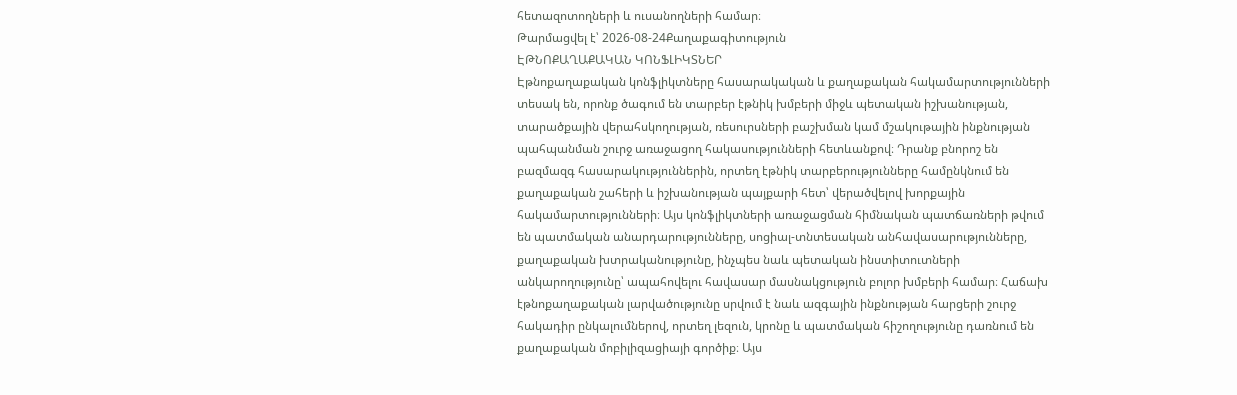հետազոտողների և ուսանողների համար։
Թարմացվել է՝ 2026-08-24Քաղաքագիտություն
ԷԹՆՈՔԱՂԱՔԱԿԱՆ ԿՈՆՖԼԻԿՏՆԵՐ
Էթնոքաղաքական կոնֆլիկտները հասարակական և քաղաքական հակամարտությունների տեսակ են, որոնք ծագում են տարբեր էթնիկ խմբերի միջև պետական իշխանության, տարածքային վերահսկողության, ռեսուրսների բաշխման կամ մշակութային ինքնության պահպանման շուրջ առաջացող հակասությունների հետևանքով։ Դրանք բնորոշ են բազմազգ հասարակություններին, որտեղ էթնիկ տարբերությունները համընկնում են քաղաքական շահերի և իշխանության պայքարի հետ՝ վերածվելով խորքային հակամարտությունների։ Այս կոնֆլիկտների առաջացման հիմնական պատճառների թվում են պատմական անարդարությունները, սոցիալ-տնտեսական անհավասարությունները, քաղաքական խտրականությունը, ինչպես նաև պետական ինստիտուտների անկարողությունը՝ ապահովելու հավասար մասնակցություն բոլոր խմբերի համար։ Հաճախ էթնոքաղաքական լարվածությունը սրվում է նաև ազգային ինքնության հարցերի շուրջ հակադիր ընկալումներով, որտեղ լեզուն, կրոնը և պատմական հիշողությունը դառնում են քաղաքական մոբիլիզացիայի գործիք։ Այս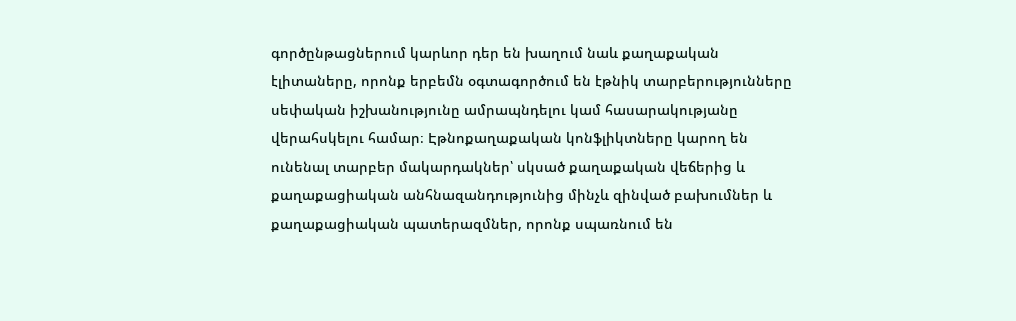գործընթացներում կարևոր դեր են խաղում նաև քաղաքական էլիտաները, որոնք երբեմն օգտագործում են էթնիկ տարբերությունները սեփական իշխանությունը ամրապնդելու կամ հասարակությանը վերահսկելու համար։ Էթնոքաղաքական կոնֆլիկտները կարող են ունենալ տարբեր մակարդակներ՝ սկսած քաղաքական վեճերից և քաղաքացիական անհնազանդությունից մինչև զինված բախումներ և քաղաքացիական պատերազմներ, որոնք սպառնում են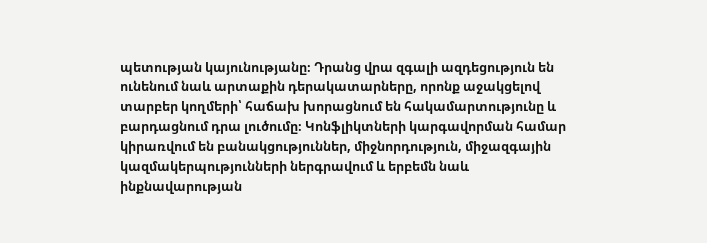պետության կայունությանը։ Դրանց վրա զգալի ազդեցություն են ունենում նաև արտաքին դերակատարները, որոնք աջակցելով տարբեր կողմերի՝ հաճախ խորացնում են հակամարտությունը և բարդացնում դրա լուծումը։ Կոնֆլիկտների կարգավորման համար կիրառվում են բանակցություններ, միջնորդություն, միջազգային կազմակերպությունների ներգրավում և երբեմն նաև ինքնավարության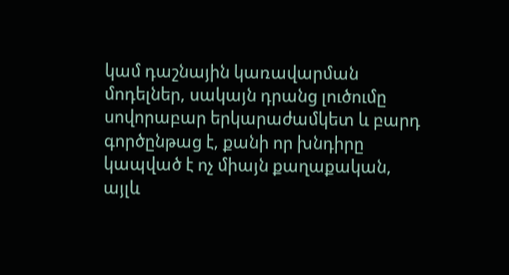կամ դաշնային կառավարման մոդելներ, սակայն դրանց լուծումը սովորաբար երկարաժամկետ և բարդ գործընթաց է, քանի որ խնդիրը կապված է ոչ միայն քաղաքական, այլև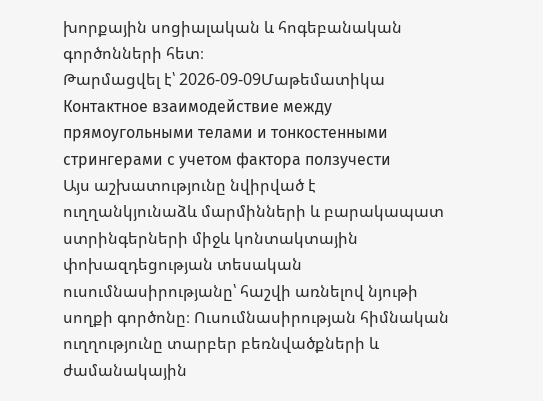խորքային սոցիալական և հոգեբանական գործոնների հետ։
Թարմացվել է՝ 2026-09-09Մաթեմատիկա
Контактное взаимодействие между прямоугольными телами и тонкостенными стрингерами с учетом фактора ползучести
Այս աշխատությունը նվիրված է ուղղանկյունաձև մարմինների և բարակապատ ստրինգերների միջև կոնտակտային փոխազդեցության տեսական ուսումնասիրությանը՝ հաշվի առնելով նյութի սողքի գործոնը։ Ուսումնասիրության հիմնական ուղղությունը տարբեր բեռնվածքների և ժամանակային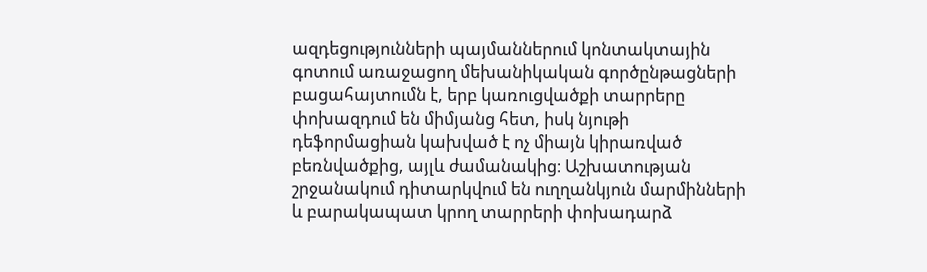ազդեցությունների պայմաններում կոնտակտային գոտում առաջացող մեխանիկական գործընթացների բացահայտումն է, երբ կառուցվածքի տարրերը փոխազդում են միմյանց հետ, իսկ նյութի դեֆորմացիան կախված է ոչ միայն կիրառված բեռնվածքից, այլև ժամանակից։ Աշխատության շրջանակում դիտարկվում են ուղղանկյուն մարմինների և բարակապատ կրող տարրերի փոխադարձ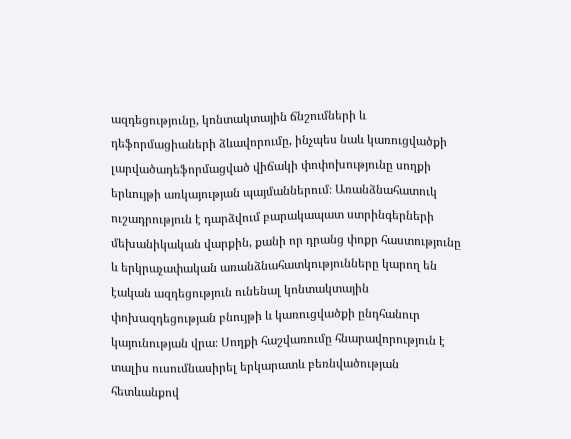ազդեցությունը, կոնտակտային ճնշումների և դեֆորմացիաների ձևավորումը, ինչպես նաև կառուցվածքի լարվածադեֆորմացված վիճակի փոփոխությունը սողքի երևույթի առկայության պայմաններում։ Առանձնահատուկ ուշադրություն է դարձվում բարակապատ ստրինգերների մեխանիկական վարքին, քանի որ դրանց փոքր հաստությունը և երկրաչափական առանձնահատկությունները կարող են էական ազդեցություն ունենալ կոնտակտային փոխազդեցության բնույթի և կառուցվածքի ընդհանուր կայունության վրա։ Սողքի հաշվառումը հնարավորություն է տալիս ուսումնասիրել երկարատև բեռնվածության հետևանքով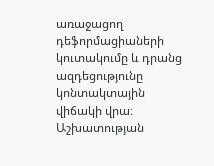առաջացող դեֆորմացիաների կուտակումը և դրանց ազդեցությունը կոնտակտային վիճակի վրա։ Աշխատության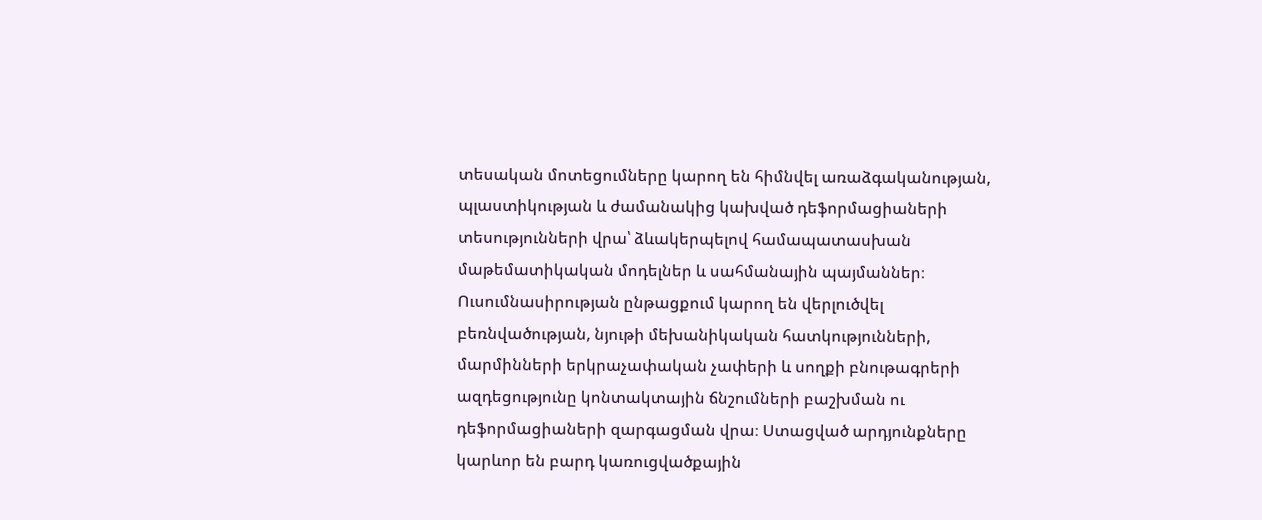տեսական մոտեցումները կարող են հիմնվել առաձգականության, պլաստիկության և ժամանակից կախված դեֆորմացիաների տեսությունների վրա՝ ձևակերպելով համապատասխան մաթեմատիկական մոդելներ և սահմանային պայմաններ։ Ուսումնասիրության ընթացքում կարող են վերլուծվել բեռնվածության, նյութի մեխանիկական հատկությունների, մարմինների երկրաչափական չափերի և սողքի բնութագրերի ազդեցությունը կոնտակտային ճնշումների բաշխման ու դեֆորմացիաների զարգացման վրա։ Ստացված արդյունքները կարևոր են բարդ կառուցվածքային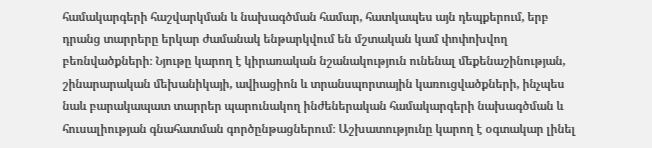համակարգերի հաշվարկման և նախագծման համար, հատկապես այն դեպքերում, երբ դրանց տարրերը երկար ժամանակ ենթարկվում են մշտական կամ փոփոխվող բեռնվածքների։ Նյութը կարող է կիրառական նշանակություն ունենալ մեքենաշինության, շինարարական մեխանիկայի, ավիացիոն և տրանսպորտային կառուցվածքների, ինչպես նաև բարակապատ տարրեր պարունակող ինժեներական համակարգերի նախագծման և հուսալիության գնահատման գործընթացներում։ Աշխատությունը կարող է օգտակար լինել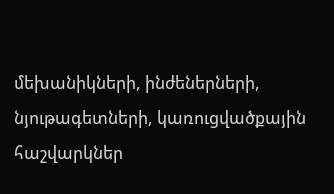մեխանիկների, ինժեներների, նյութագետների, կառուցվածքային հաշվարկներ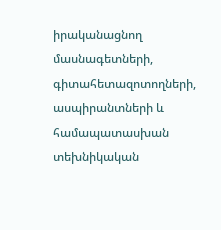իրականացնող մասնագետների, գիտահետազոտողների, ասպիրանտների և համապատասխան տեխնիկական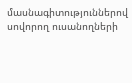մասնագիտություններով սովորող ուսանողների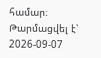համար։
Թարմացվել է՝ 2026-09-07